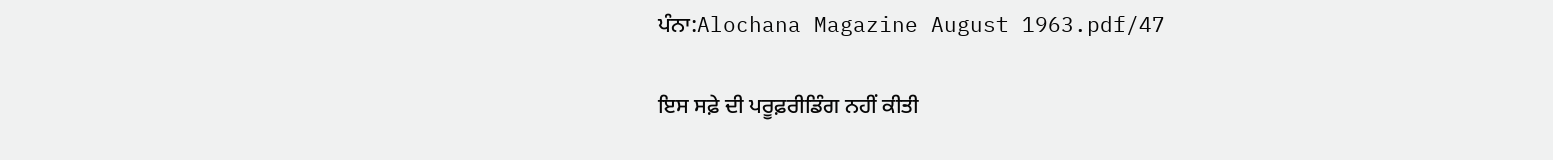ਪੰਨਾ:Alochana Magazine August 1963.pdf/47

ਇਸ ਸਫ਼ੇ ਦੀ ਪਰੂਫ਼ਰੀਡਿੰਗ ਨਹੀਂ ਕੀਤੀ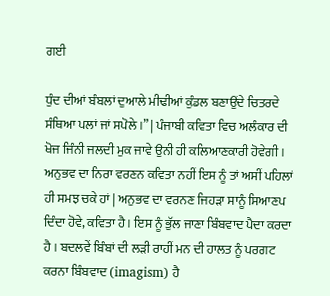ਗਈ

ਧੁੰਦ ਦੀਆਂ ਬੰਬਲਾਂ ਦੁਆਲੇ ਮੀਢੀਆਂ ਕੁੰਡਲ ਬਣਾਉਂਦੇ ਚਿਤਰਦੇ ਸੰਥਿਆ ਪਲਾਂ ਜਾਂ ਸਪੋਲੇ ।” | ਪੰਜਾਬੀ ਕਵਿਤਾ ਵਿਚ ਅਲੰਕਾਰ ਦੀ ਖੋਜ ਜਿੰਨੀ ਜਲਦੀ ਮੁਕ ਜਾਵੇ ਉਨੀ ਹੀ ਕਲਿਆਣਕਾਰੀ ਹੋਵੇਗੀ । ਅਨੁਭਵ ਦਾ ਨਿਰਾ ਵਰਣਨ ਕਵਿਤਾ ਨਹੀਂ ਇਸ ਨੂੰ ਤਾਂ ਅਸੀਂ ਪਹਿਲਾਂ ਹੀ ਸਮਝ ਚਕੇ ਹਾਂ | ਅਨੁਭਵ ਦਾ ਵਰਨਣ ਜਿਹੜਾ ਸਾਨੂੰ ਸਿਆਣਪ ਦਿੰਦਾ ਹੋਵੇ, ਕਵਿਤਾ ਹੈ । ਇਸ ਨੂੰ ਭੁੱਲ ਜਾਣਾ ਬਿੰਬਵਾਦ ਪੈਦਾ ਕਰਦਾ ਹੈ । ਬਦਲਵੇਂ ਬਿੰਬਾਂ ਦੀ ਲੜੀ ਰਾਹੀਂ ਮਨ ਦੀ ਹਾਲਤ ਨੂੰ ਪਰਗਟ ਕਰਨਾ ਬਿੰਬਵਾਦ (imagism) ਹੈ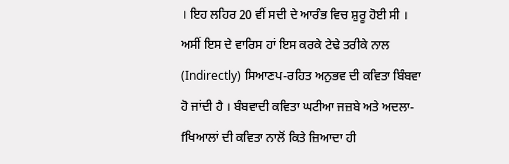। ਇਹ ਲਹਿਰ 20 ਵੀਂ ਸਦੀ ਦੇ ਆਰੰਭ ਵਿਚ ਸ਼ੁਰੂ ਹੋਈ ਸੀ । ਅਸੀਂ ਇਸ ਦੇ ਵਾਰਿਸ ਹਾਂ ਇਸ ਕਰਕੇ ਟੇਢੇ ਤਰੀਕੇ ਨਾਲ (Indirectly) ਸਿਆਣਪ-ਰਹਿਤ ਅਨੁਭਵ ਦੀ ਕਵਿਤਾ ਬਿੰਬਵਾ ਹੋ ਜਾਂਦੀ ਹੈ । ਬੰਬਵਾਦੀ ਕਵਿਤਾ ਘਟੀਆ ਜਜ਼ਬੇ ਅਤੇ ਅਦਲਾ-fਖਿਆਲਾਂ ਦੀ ਕਵਿਤਾ ਨਾਲੋਂ ਕਿਤੇ ਜ਼ਿਆਦਾ ਹੀ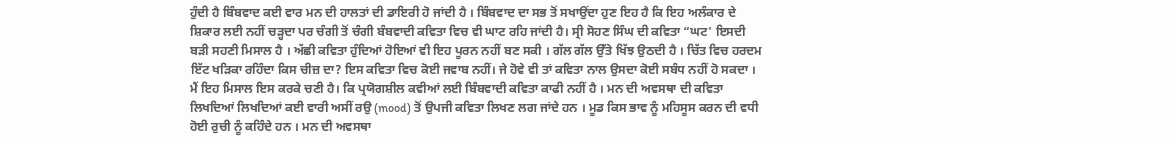ਹੁੰਦੀ ਹੈ ਬਿੰਬਵਾਦ ਕਈ ਵਾਰ ਮਨ ਦੀ ਹਾਲਤਾਂ ਦੀ ਡਾਇਰੀ ਹੋ ਜਾਂਦੀ ਹੈ । ਬਿੰਬਵਾਦ ਦਾ ਸਭ ਤੋਂ ਸਖਾਉਂਦਾ ਹੁਣ ਇਹ ਹੈ ਕਿ ਇਹ ਅਲੰਕਾਰ ਦੇ ਸ਼ਿਕਾਰ ਲਈ ਨਹੀਂ ਚੜ੍ਹਦਾ ਪਰ ਚੰਗੀ ਤੋਂ ਚੰਗੀ ਬੰਬਵਾਦੀ ਕਵਿਤਾ ਵਿਚ ਵੀ ਘਾਟ ਰਹਿ ਜਾਂਦੀ ਹੈ। ਸ੍ਰੀ ਸੋਹਣ ਸਿੰਘ ਦੀ ਕਵਿਤਾ “ਘਟ' ਇਸਦੀ ਬੜੀ ਸਹਣੀ ਮਿਸਾਲ ਹੈ । ਅੱਛੀ ਕਵਿਤਾ ਹੁੰਦਿਆਂ ਹੋਇਆਂ ਵੀ ਇਹ ਪੂਰਨ ਨਹੀਂ ਬਣ ਸਕੀ । ਗੱਲ ਗੱਲ ਉੱਤੇ ਖਿੱਝ ਉਠਦੀ ਹੈ । ਚਿੱਤ ਵਿਚ ਹਰਦਮ ਇੱਟ ਖੜਿਕਾ ਰਹਿੰਦਾ ਕਿਸ ਚੀਜ਼ ਦਾ? ਇਸ ਕਵਿਤਾ ਵਿਚ ਕੋਈ ਜਵਾਬ ਨਹੀਂ। ਜੇ ਹੋਵੇ ਵੀ ਤਾਂ ਕਵਿਤਾ ਨਾਲ ਉਸਦਾ ਕੋਈ ਸਬੰਧ ਨਹੀਂ ਹੋ ਸਕਦਾ । ਮੈਂ ਇਹ ਮਿਸਾਲ ਇਸ ਕਰਕੇ ਚਣੀ ਹੈ। ਕਿ ਪ੍ਰਯੋਗਸ਼ੀਲ ਕਵੀਆਂ ਲਈ ਬਿੰਬਵਾਦੀ ਕਵਿਤਾ ਕਾਫੀ ਨਹੀਂ ਹੈ । ਮਨ ਦੀ ਅਵਸਥਾ ਦੀ ਕਵਿਤਾ ਲਿਖਦਿਆਂ ਲਿਖਦਿਆਂ ਕਈ ਵਾਰੀ ਅਸੀਂ ਰਉ (mood) ਤੋਂ ਉਪਜੀ ਕਵਿਤਾ ਲਿਖਣ ਲਗ ਜਾਂਦੇ ਹਨ । ਮੂਡ ਕਿਸ ਭਾਵ ਨੂੰ ਮਹਿਸੂਸ ਕਰਨ ਦੀ ਵਧੀ ਹੋਈ ਰੁਚੀ ਨੂੰ ਕਹਿੰਦੇ ਹਨ । ਮਨ ਦੀ ਅਵਸਥਾ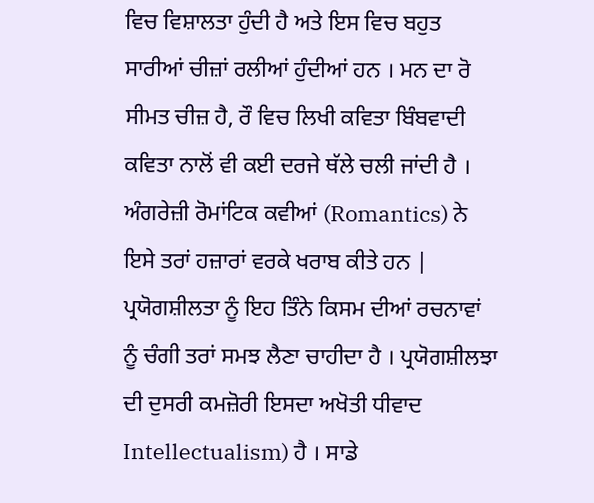ਵਿਚ ਵਿਸ਼ਾਲਤਾ ਹੁੰਦੀ ਹੈ ਅਤੇ ਇਸ ਵਿਚ ਬਹੁਤ ਸਾਰੀਆਂ ਚੀਜ਼ਾਂ ਰਲੀਆਂ ਹੁੰਦੀਆਂ ਹਨ । ਮਨ ਦਾ ਰੋ ਸੀਮਤ ਚੀਜ਼ ਹੈ, ਰੌ ਵਿਚ ਲਿਖੀ ਕਵਿਤਾ ਬਿੰਬਵਾਦੀ ਕਵਿਤਾ ਨਾਲੋਂ ਵੀ ਕਈ ਦਰਜੇ ਥੱਲੇ ਚਲੀ ਜਾਂਦੀ ਹੈ । ਅੰਗਰੇਜ਼ੀ ਰੋਮਾਂਟਿਕ ਕਵੀਆਂ (Romantics) ਨੇ ਇਸੇ ਤਰਾਂ ਹਜ਼ਾਰਾਂ ਵਰਕੇ ਖਰਾਬ ਕੀਤੇ ਹਨ | ਪ੍ਰਯੋਗਸ਼ੀਲਤਾ ਨੂੰ ਇਹ ਤਿੰਨੇ ਕਿਸਮ ਦੀਆਂ ਰਚਨਾਵਾਂ ਨੂੰ ਚੰਗੀ ਤਰਾਂ ਸਮਝ ਲੈਣਾ ਚਾਹੀਦਾ ਹੈ । ਪ੍ਰਯੋਗਸ਼ੀਲਝਾ ਦੀ ਦੁਸਰੀ ਕਮਜ਼ੋਰੀ ਇਸਦਾ ਅਖੋਤੀ ਧੀਵਾਦ Intellectualism) ਹੈ । ਸਾਡੇ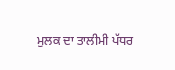ਮੁਲਕ ਦਾ ਤਾਲੀਮੀ ਪੱਧਰ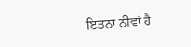ਇਤਨਾ ਨੀਵਾਂ ਹੈ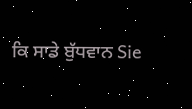ਕਿ ਸਾਡੇ ਬੁੱਧਵਾਨ Sie